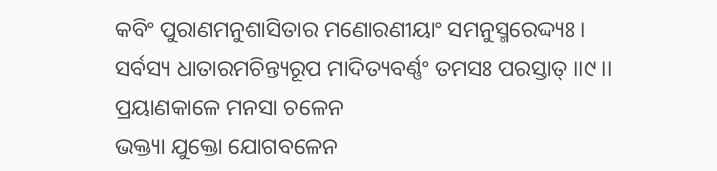କବିଂ ପୁରାଣମନୁଶାସିତାର ମଣୋରଣୀୟାଂ ସମନୁସ୍ମରେଦ୍ଦ୍ୟଃ ।
ସର୍ବସ୍ୟ ଧାତାରମଚିନ୍ତ୍ୟରୂପ ମାଦିତ୍ୟବର୍ଣ୍ଣଂ ତମସଃ ପରସ୍ତାତ୍ ।।୯।।
ପ୍ରୟାଣକାଳେ ମନସା ଚଳେନ
ଭକ୍ତ୍ୟା ଯୁକ୍ତୋ ଯୋଗବଳେନ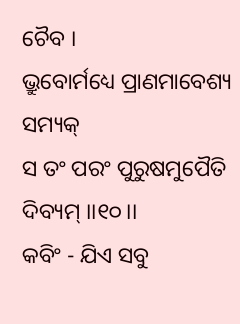ଚୈବ ।
ଭ୍ରୁବୋର୍ମଧ୍ୟେ ପ୍ରାଣମାବେଶ୍ୟ ସମ୍ୟକ୍
ସ ତଂ ପରଂ ପୁରୁଷମୁପୈତି ଦିବ୍ୟମ୍ ।।୧୦।।
କବିଂ - ଯିଏ ସବୁ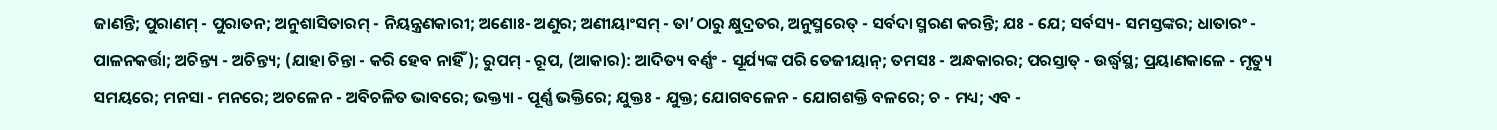ଜାଣନ୍ତି; ପୁରାଣମ୍ - ପୁରାତନ; ଅନୁଶାସିତାରମ୍ - ନିୟନ୍ତ୍ରଣକାରୀ; ଅଣୋଃ- ଅଣୁର; ଅଣୀୟାଂସମ୍ - ତା’ଠାରୁ କ୍ଷୁଦ୍ରତର, ଅନୁସ୍ମରେତ୍ - ସର୍ବଦା ସ୍ମରଣ କରନ୍ତି; ଯଃ - ଯେ; ସର୍ବସ୍ୟ- ସମସ୍ତଙ୍କର; ଧାତାରଂ - ପାଳନକର୍ତ୍ତା; ଅଚିନ୍ତ୍ୟ - ଅଚିନ୍ତ୍ୟ; (ଯାହା ଚିନ୍ତା - କରି ହେବ ନାହିଁ); ରୁପମ୍ - ରୂପ, (ଆକାର): ଆଦିତ୍ୟ ବର୍ଣ୍ଣଂ - ସୂର୍ଯ୍ୟଙ୍କ ପରି ତେଜୀୟାନ୍; ତମସଃ - ଅନ୍ଧକାରର; ପରସ୍ତାତ୍ - ଉର୍ଦ୍ଧ୍ୱସ୍ଥ; ପ୍ରୟାଣକାଳେ - ମୃତ୍ୟୁ ସମୟରେ; ମନସା - ମନରେ; ଅଚଳେନ - ଅବିଚଳିତ ଭାବରେ; ଭକ୍ତ୍ୟା - ପୂର୍ଣ୍ଣ ଭକ୍ତିରେ; ଯୁକ୍ତଃ - ଯୁକ୍ତ; ଯୋଗବଳେନ - ଯୋଗଶକ୍ତି ବଳରେ; ଚ - ମଧ୍ୟ; ଏବ -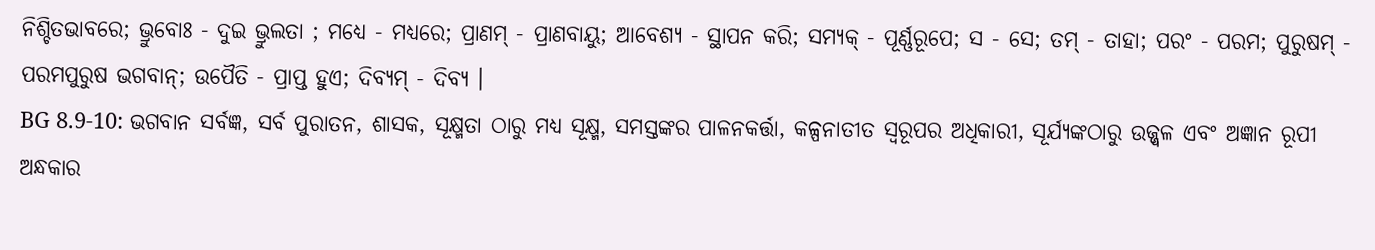ନିଶ୍ଚିତଭାବରେ; ଭ୍ରୁବୋଃ - ଦୁଇ ଭ୍ରୁଲତା ; ମଧ୍ୟେ - ମଧ୍ୟରେ; ପ୍ରାଣମ୍ - ପ୍ରାଣବାୟୁ; ଆବେଶ୍ୟ - ସ୍ଥାପନ କରି; ସମ୍ୟକ୍ - ପୂର୍ଣ୍ଣରୂପେ; ସ - ସେ; ତମ୍ - ତାହା; ପରଂ - ପରମ; ପୁରୁଷମ୍ - ପରମପୁରୁଷ ଭଗବାନ୍; ଉପୈତି - ପ୍ରାପ୍ତ ହୁଏ; ଦିବ୍ୟମ୍ - ଦିବ୍ୟ ।
BG 8.9-10: ଭଗବାନ ସର୍ବଜ୍ଞ, ସର୍ବ ପୁରାତନ, ଶାସକ, ସୂକ୍ଷ୍ମତା ଠାରୁ ମଧ୍ୟ ସୂକ୍ଷ୍ମ, ସମସ୍ତଙ୍କର ପାଳନକର୍ତ୍ତା, କଳ୍ପନାତୀତ ସ୍ୱରୂପର ଅଧିକାରୀ, ସୂର୍ଯ୍ୟଙ୍କଠାରୁ ଉଜ୍ଜ୍ୱଳ ଏବଂ ଅଜ୍ଞାନ ରୂପୀ ଅନ୍ଧକାର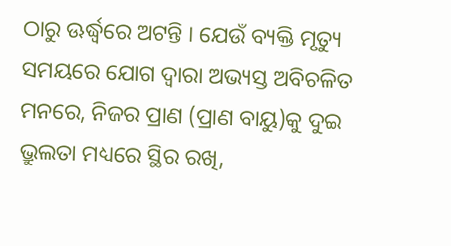ଠାରୁ ଊର୍ଦ୍ଧ୍ୱରେ ଅଟନ୍ତି । ଯେଉଁ ବ୍ୟକ୍ତି ମୃତ୍ୟୁ ସମୟରେ ଯୋଗ ଦ୍ୱାରା ଅଭ୍ୟସ୍ତ ଅବିଚଳିତ ମନରେ, ନିଜର ପ୍ରାଣ (ପ୍ରାଣ ବାୟୁ)କୁ ଦୁଇ ଭ୍ରୁଲତା ମଧ୍ୟରେ ସ୍ଥିର ରଖି,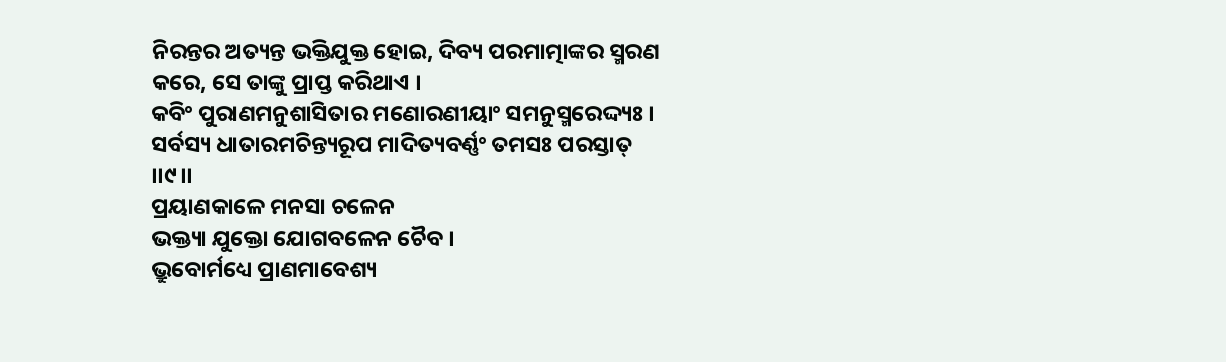ନିରନ୍ତର ଅତ୍ୟନ୍ତ ଭକ୍ତିଯୁକ୍ତ ହୋଇ, ଦିବ୍ୟ ପରମାତ୍ମାଙ୍କର ସ୍ମରଣ କରେ, ସେ ତାଙ୍କୁ ପ୍ରାପ୍ତ କରିଥାଏ ।
କବିଂ ପୁରାଣମନୁଶାସିତାର ମଣୋରଣୀୟାଂ ସମନୁସ୍ମରେଦ୍ଦ୍ୟଃ ।
ସର୍ବସ୍ୟ ଧାତାରମଚିନ୍ତ୍ୟରୂପ ମାଦିତ୍ୟବର୍ଣ୍ଣଂ ତମସଃ ପରସ୍ତାତ୍ ।।୯।।
ପ୍ରୟାଣକାଳେ ମନସା ଚଳେନ
ଭକ୍ତ୍ୟା ଯୁକ୍ତୋ ଯୋଗବଳେନ ଚୈବ ।
ଭ୍ରୁବୋର୍ମଧ୍ୟେ ପ୍ରାଣମାବେଶ୍ୟ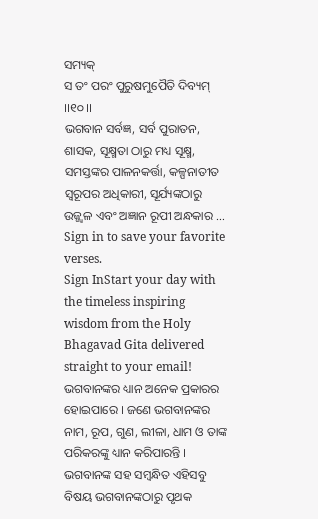ସମ୍ୟକ୍
ସ ତଂ ପରଂ ପୁରୁଷମୁପୈତି ଦିବ୍ୟମ୍ ।।୧୦।।
ଭଗବାନ ସର୍ବଜ୍ଞ, ସର୍ବ ପୁରାତନ, ଶାସକ, ସୂକ୍ଷ୍ମତା ଠାରୁ ମଧ୍ୟ ସୂକ୍ଷ୍ମ, ସମସ୍ତଙ୍କର ପାଳନକର୍ତ୍ତା, କଳ୍ପନାତୀତ ସ୍ୱରୂପର ଅଧିକାରୀ, ସୂର୍ଯ୍ୟଙ୍କଠାରୁ ଉଜ୍ଜ୍ୱଳ ଏବଂ ଅଜ୍ଞାନ ରୂପୀ ଅନ୍ଧକାର …
Sign in to save your favorite verses.
Sign InStart your day with the timeless inspiring wisdom from the Holy Bhagavad Gita delivered straight to your email!
ଭଗବାନଙ୍କର ଧ୍ୟାନ ଅନେକ ପ୍ରକାରର ହୋଇପାରେ । ଜଣେ ଭଗବାନଙ୍କର ନାମ, ରୂପ, ଗୁଣ, ଲୀଳା, ଧାମ ଓ ତାଙ୍କ ପରିକରଙ୍କୁ ଧ୍ୟାନ କରିପାରନ୍ତି । ଭଗବାନଙ୍କ ସହ ସମ୍ବନ୍ଧିତ ଏହିସବୁ ବିଷୟ ଭଗବାନଙ୍କଠାରୁ ପୃଥକ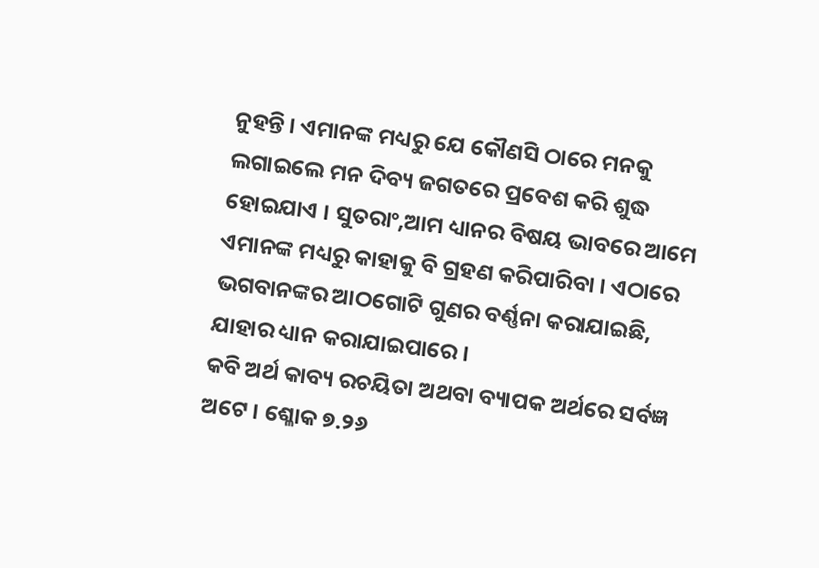ନୁହନ୍ତି । ଏମାନଙ୍କ ମଧ୍ୟରୁ ଯେ କୌଣସି ଠାରେ ମନକୁ ଲଗାଇଲେ ମନ ଦିବ୍ୟ ଜଗତରେ ପ୍ରବେଶ କରି ଶୁଦ୍ଧ ହୋଇଯାଏ । ସୁତରାଂ,ଆମ ଧ୍ୟାନର ବିଷୟ ଭାବରେ ଆମେ ଏମାନଙ୍କ ମଧ୍ୟରୁ କାହାକୁ ବି ଗ୍ରହଣ କରିପାରିବା । ଏଠାରେ ଭଗବାନଙ୍କର ଆଠଗୋଟି ଗୁଣର ବର୍ଣ୍ଣନା କରାଯାଇଛି, ଯାହାର ଧ୍ୟାନ କରାଯାଇପାରେ ।
କବି ଅର୍ଥ କାବ୍ୟ ରଚୟିତା ଅଥବା ବ୍ୟାପକ ଅର୍ଥରେ ସର୍ବଜ୍ଞ ଅଟେ । ଶ୍ଳୋକ ୭.୨୬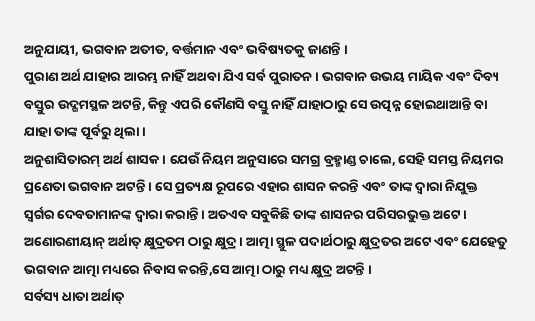ଅନୁଯାୟୀ, ଭଗବାନ ଅତୀତ, ବର୍ତ୍ତମାନ ଏବଂ ଭବିଷ୍ୟତକୁ ଜାଣନ୍ତି ।
ପୁରାଣ ଅର୍ଥ ଯାହାର ଆରମ୍ଭ ନାହିଁ ଅଥବା ଯିଏ ସର୍ବ ପୁରାତନ । ଭଗବାନ ଉଭୟ ମାୟିକ ଏବଂ ଦିବ୍ୟ ବସ୍ତୁର ଉଦ୍ଗମସ୍ଥଳ ଅଟନ୍ତି, କିନ୍ତୁ ଏପରି କୌଣସି ବସ୍ତୁ ନାହିଁ ଯାହାଠାରୁ ସେ ଉତ୍ପନ୍ନ ହୋଇଥାଆନ୍ତି ବା ଯାହା ତାଙ୍କ ପୂର୍ବରୁ ଥିଲା ।
ଅନୁଶାସିତାରମ୍ ଅର୍ଥ ଶାସକ । ଯେଉଁ ନିୟମ ଅନୁସାରେ ସମଗ୍ର ବ୍ରହ୍ମାଣ୍ଡ ଚାଲେ, ସେହି ସମସ୍ତ ନିୟମର ପ୍ରଣେତା ଭଗବାନ ଅଟନ୍ତି । ସେ ପ୍ରତ୍ୟକ୍ଷ ରୂପରେ ଏହାର ଶାସନ କରନ୍ତି ଏବଂ ତାଙ୍କ ଦ୍ୱାରା ନିଯୁକ୍ତ ସ୍ୱର୍ଗର ଦେବତାମାନଙ୍କ ଦ୍ୱାରା କରାନ୍ତି । ଅତଏବ ସବୁକିଛି ତାଙ୍କ ଶାସନର ପରିସରଭୁକ୍ତ ଅଟେ ।
ଅଣୋରଣୀୟାନ୍ ଅର୍ଥାତ୍ କ୍ଷୁଦ୍ରତମ ଠାରୁ କ୍ଷୁଦ୍ର । ଆତ୍ମା ସ୍ଥୁଳ ପଦାର୍ଥଠାରୁ କ୍ଷୁଦ୍ରତର ଅଟେ ଏବଂ ଯେହେତୁ ଭଗବାନ ଆତ୍ମା ମଧ୍ୟରେ ନିବାସ କରନ୍ତି,ସେ ଆତ୍ମା ଠାରୁ ମଧ୍ୟ କ୍ଷୁଦ୍ର ଅଟନ୍ତି ।
ସର୍ବସ୍ୟ ଧାତା ଅର୍ଥାତ୍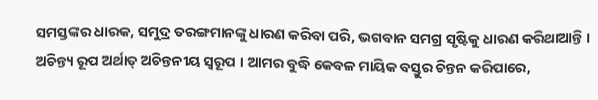ସମସ୍ତଙ୍କର ଧାରକ, ସମୁଦ୍ର ତରଙ୍ଗମାନଙ୍କୁ ଧାରଣ କରିବା ପରି, ଭଗବାନ ସମଗ୍ର ସୃଷ୍ଟିକୁ ଧାରଣ କରିଥାଆନ୍ତି ।
ଅଚିନ୍ତ୍ୟ ରୂପ ଅର୍ଥାତ୍ ଅଚିନ୍ତନୀୟ ସ୍ୱରୂପ । ଆମର ବୁଦ୍ଧି କେବଳ ମାୟିକ ବସ୍ତୁର ଚିନ୍ତନ କରିପାରେ,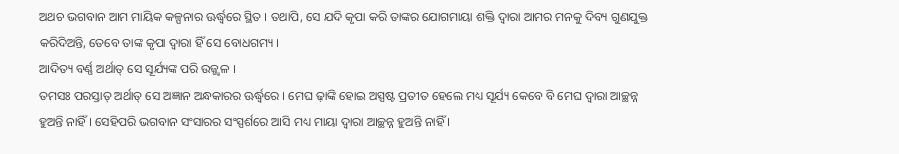ଅଥଚ ଭଗବାନ ଆମ ମାୟିକ କଳ୍ପନାର ଊର୍ଦ୍ଧ୍ୱରେ ସ୍ଥିତ । ତଥାପି, ସେ ଯଦି କୃପା କରି ତାଙ୍କର ଯୋଗମାୟା ଶକ୍ତି ଦ୍ୱାରା ଆମର ମନକୁ ଦିବ୍ୟ ଗୁଣଯୁକ୍ତ କରିଦିଅନ୍ତି, ତେବେ ତାଙ୍କ କୃପା ଦ୍ୱାରା ହିଁ ସେ ବୋଧଗମ୍ୟ ।
ଆଦିତ୍ୟ ବର୍ଣ୍ଣ ଅର୍ଥାତ୍ ସେ ସୂର୍ଯ୍ୟଙ୍କ ପରି ଉଜ୍ଜ୍ୱଳ ।
ତମସଃ ପରସ୍ତାତ୍ ଅର୍ଥାତ୍ ସେ ଅଜ୍ଞାନ ଅନ୍ଧକାରର ଊର୍ଦ୍ଧ୍ୱରେ । ମେଘ ଢ଼ାଙ୍କି ହୋଇ ଅସ୍ପଷ୍ଟ ପ୍ରତୀତ ହେଲେ ମଧ୍ୟ ସୂର୍ଯ୍ୟ କେବେ ବି ମେଘ ଦ୍ୱାରା ଆଚ୍ଛନ୍ନ ହୁଅନ୍ତି ନାହିଁ । ସେହିପରି ଭଗବାନ ସଂସାରର ସଂସ୍ପର୍ଶରେ ଆସି ମଧ୍ୟ ମାୟା ଦ୍ୱାରା ଆଚ୍ଛନ୍ନ ହୁଅନ୍ତି ନାହିଁ ।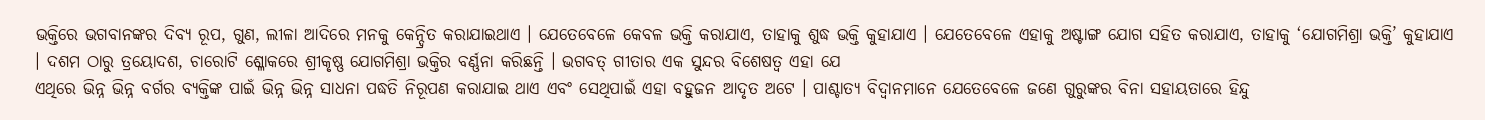ଭକ୍ତିରେ ଭଗବାନଙ୍କର ଦିବ୍ୟ ରୂପ, ଗୁଣ, ଲୀଳା ଆଦିରେ ମନକୁ କେନ୍ଦ୍ରିତ କରାଯାଇଥାଏ । ଯେତେବେଳେ କେବଳ ଭକ୍ତି କରାଯାଏ, ତାହାକୁ ଶୁଦ୍ଧ ଭକ୍ତି କୁହାଯାଏ । ଯେତେବେଳେ ଏହାକୁ ଅଷ୍ଟାଙ୍ଗ ଯୋଗ ସହିତ କରାଯାଏ, ତାହାକୁ ‘ଯୋଗମିଶ୍ରା ଭକ୍ତି’ କୁହାଯାଏ । ଦଶମ ଠାରୁ ତ୍ରୟୋଦଶ, ଚାରୋଟି ଶ୍ଳୋକରେ ଶ୍ରୀକୃଷ୍ଣ ଯୋଗମିଶ୍ରା ଭକ୍ତିର ବର୍ଣ୍ଣନା କରିଛନ୍ତି । ଭଗବତ୍ ଗୀତାର ଏକ ସୁନ୍ଦର ବିଶେଷତ୍ୱ ଏହା ଯେ
ଏଥିରେ ଭିନ୍ନ ଭିନ୍ନ ବର୍ଗର ବ୍ୟକ୍ତିଙ୍କ ପାଇଁ ଭିନ୍ନ ଭିନ୍ନ ସାଧନା ପଦ୍ଧତି ନିରୂପଣ କରାଯାଇ ଥାଏ ଏବଂ ସେଥିପାଇଁ ଏହା ବହୁଜନ ଆଦୃତ ଅଟେ । ପାଶ୍ଚାତ୍ୟ ବିଦ୍ୱାନମାନେ ଯେତେବେଳେ ଜଣେ ଗୁରୁଙ୍କର ବିନା ସହାୟତାରେ ହିନ୍ଦୁ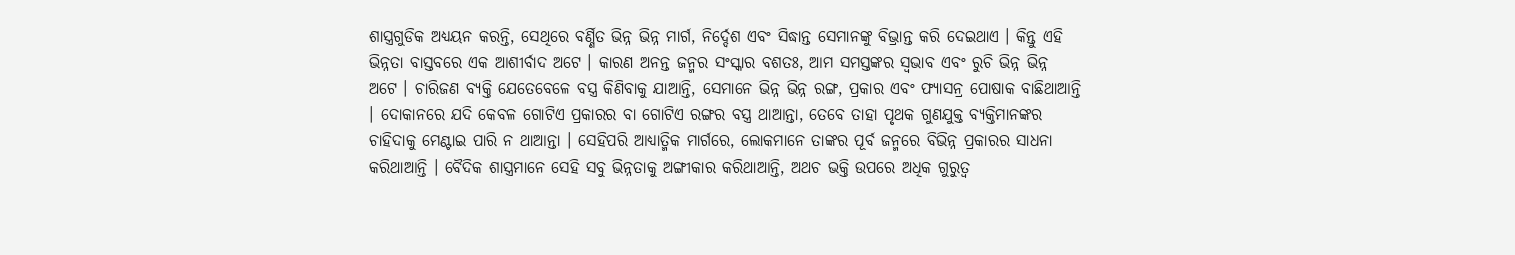ଶାସ୍ତ୍ରଗୁଡିକ ଅଧ୍ୟୟନ କରନ୍ତି, ସେଥିରେ ବର୍ଣ୍ଣିତ ଭିନ୍ନ ଭିନ୍ନ ମାର୍ଗ, ନିର୍ଦ୍ଦେଶ ଏବଂ ସିଦ୍ଧାନ୍ତ ସେମାନଙ୍କୁ ବିଭ୍ରାନ୍ତ କରି ଦେଇଥାଏ । କିନ୍ତୁ ଏହି ଭିନ୍ନତା ବାସ୍ତବରେ ଏକ ଆଶୀର୍ବାଦ ଅଟେ । କାରଣ ଅନନ୍ତ ଜନ୍ମର ସଂସ୍କାର ବଶତଃ, ଆମ ସମସ୍ତଙ୍କର ସ୍ୱଭାବ ଏବଂ ରୁଚି ଭିନ୍ନ ଭିନ୍ନ ଅଟେ । ଚାରିଜଣ ବ୍ୟକ୍ତି ଯେତେବେଳେ ବସ୍ତ୍ର କିଣିବାକୁ ଯାଆନ୍ତି, ସେମାନେ ଭିନ୍ନ ଭିନ୍ନ ରଙ୍ଗ, ପ୍ରକାର ଏବଂ ଫ୍ୟାସନ୍ର ପୋଷାକ ବାଛିଥାଆନ୍ତି । ଦୋକାନରେ ଯଦି କେବଳ ଗୋଟିଏ ପ୍ରକାରର ବା ଗୋଟିଏ ରଙ୍ଗର ବସ୍ତ୍ର ଥାଆନ୍ତା, ତେବେ ତାହା ପୃଥକ ଗୁଣଯୁକ୍ତ ବ୍ୟକ୍ତିମାନଙ୍କର ଚାହିଦାକୁ ମେଣ୍ଟାଇ ପାରି ନ ଥାଆନ୍ତା । ସେହିପରି ଆଧ୍ୟାତ୍ମିକ ମାର୍ଗରେ, ଲୋକମାନେ ତାଙ୍କର ପୂର୍ବ ଜନ୍ମରେ ବିଭିନ୍ନ ପ୍ରକାରର ସାଧନା କରିଥାଆନ୍ତି । ବୈଦିକ ଶାସ୍ତ୍ରମାନେ ସେହି ସବୁ ଭିନ୍ନତାକୁ ଅଙ୍ଗୀକାର କରିଥାଆନ୍ତି, ଅଥଚ ଭକ୍ତି ଉପରେ ଅଧିକ ଗୁରୁତ୍ୱ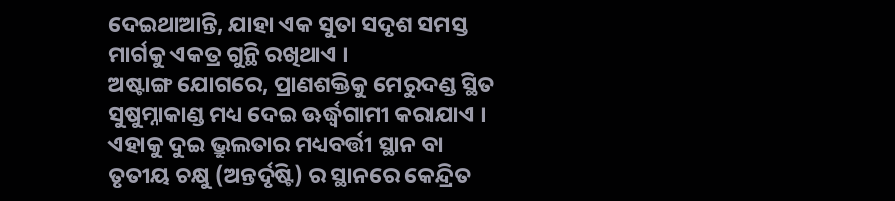ଦେଇଥାଆନ୍ତି, ଯାହା ଏକ ସୁତା ସଦୃଶ ସମସ୍ତ ମାର୍ଗକୁ ଏକତ୍ର ଗୁନ୍ଥି ରଖିଥାଏ ।
ଅଷ୍ଟାଙ୍ଗ ଯୋଗରେ, ପ୍ରାଣଶକ୍ତିକୁ ମେରୁଦଣ୍ଡ ସ୍ଥିତ ସୁଷୁମ୍ନାକାଣ୍ଡ ମଧ୍ୟ ଦେଇ ଊର୍ଦ୍ଧ୍ୱଗାମୀ କରାଯାଏ । ଏହାକୁ ଦୁଇ ଭ୍ରୁଲତାର ମଧ୍ୟବର୍ତ୍ତୀ ସ୍ଥାନ ବା ତୃତୀୟ ଚକ୍ଷୁ (ଅନ୍ତର୍ଦୃଷ୍ଟି) ର ସ୍ଥାନରେ କେନ୍ଦ୍ରିତ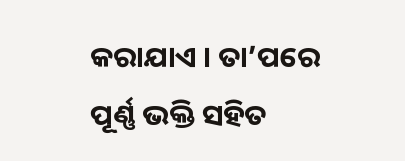କରାଯାଏ । ତା’ପରେ ପୂର୍ଣ୍ଣ ଭକ୍ତି ସହିତ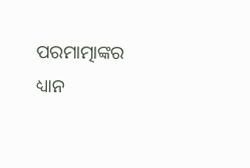ପରମାତ୍ମାଙ୍କର ଧ୍ୟାନ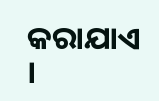କରାଯାଏ ।